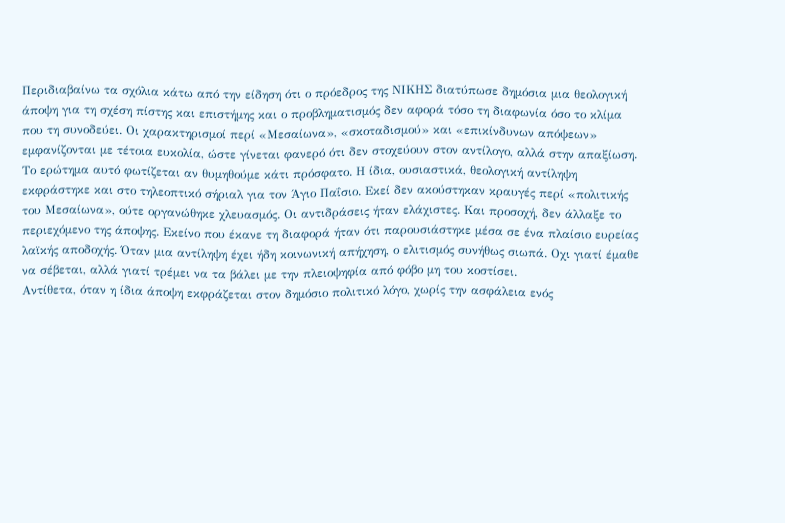Περιδιαβαίνω τα σχόλια κάτω από την είδηση ότι ο πρόεδρος της ΝΙΚΗΣ διατύπωσε δημόσια μια θεολογική άποψη για τη σχέση πίστης και επιστήμης και ο προβληματισμός δεν αφορά τόσο τη διαφωνία όσο το κλίμα που τη συνοδεύει. Οι χαρακτηρισμοί περί «Μεσαίωνα», «σκοταδισμού» και «επικίνδυνων απόψεων» εμφανίζονται με τέτοια ευκολία, ώστε γίνεται φανερό ότι δεν στοχεύουν στον αντίλογο, αλλά στην απαξίωση.
Το ερώτημα αυτό φωτίζεται αν θυμηθούμε κάτι πρόσφατο. Η ίδια, ουσιαστικά, θεολογική αντίληψη εκφράστηκε και στο τηλεοπτικό σήριαλ για τον Άγιο Παΐσιο. Εκεί δεν ακούστηκαν κραυγές περί «πολιτικής του Μεσαίωνα», ούτε οργανώθηκε χλευασμός. Οι αντιδράσεις ήταν ελάχιστες. Και προσοχή, δεν άλλαξε το περιεχόμενο της άποψης. Εκείνο που έκανε τη διαφορά ήταν ότι παρουσιάστηκε μέσα σε ένα πλαίσιο ευρείας λαϊκής αποδοχής. Όταν μια αντίληψη έχει ήδη κοινωνική απήχηση, ο ελιτισμός συνήθως σιωπά. Οχι γιατί έμαθε να σέβεται, αλλά γιατί τρέμει να τα βάλει με την πλειοψηφία από φόβο μη του κοστίσει.
Αντίθετα, όταν η ίδια άποψη εκφράζεται στον δημόσιο πολιτικό λόγο, χωρίς την ασφάλεια ενός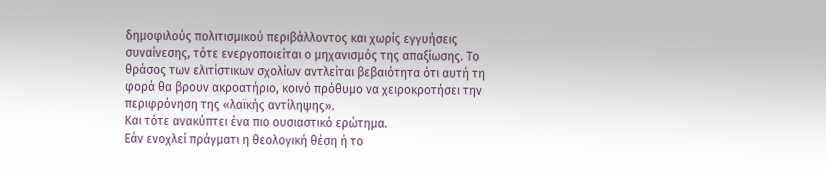δημοφιλούς πολιτισμικού περιβάλλοντος και χωρίς εγγυήσεις συναίνεσης, τότε ενεργοποιείται ο μηχανισμός της απαξίωσης. Το θράσος των ελιτίστικων σχολίων αντλείται βεβαιότητα ότι αυτή τη φορά θα βρουν ακροατήριο, κοινό πρόθυμο να χειροκροτήσει την περιφρόνηση της «λαϊκής αντίληψης».
Και τότε ανακύπτει ένα πιο ουσιαστικό ερώτημα.
Εάν ενοχλεί πράγματι η θεολογική θέση ή το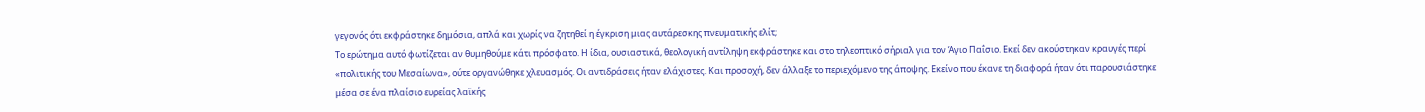γεγονός ότι εκφράστηκε δημόσια, απλά και χωρίς να ζητηθεί η έγκριση μιας αυτάρεσκης πνευματικής ελίτ;
Το ερώτημα αυτό φωτίζεται αν θυμηθούμε κάτι πρόσφατο. Η ίδια, ουσιαστικά, θεολογική αντίληψη εκφράστηκε και στο τηλεοπτικό σήριαλ για τον Άγιο Παΐσιο. Εκεί δεν ακούστηκαν κραυγές περί «πολιτικής του Μεσαίωνα», ούτε οργανώθηκε χλευασμός. Οι αντιδράσεις ήταν ελάχιστες. Και προσοχή, δεν άλλαξε το περιεχόμενο της άποψης. Εκείνο που έκανε τη διαφορά ήταν ότι παρουσιάστηκε μέσα σε ένα πλαίσιο ευρείας λαϊκής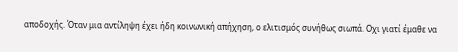αποδοχής. Όταν μια αντίληψη έχει ήδη κοινωνική απήχηση, ο ελιτισμός συνήθως σιωπά. Οχι γιατί έμαθε να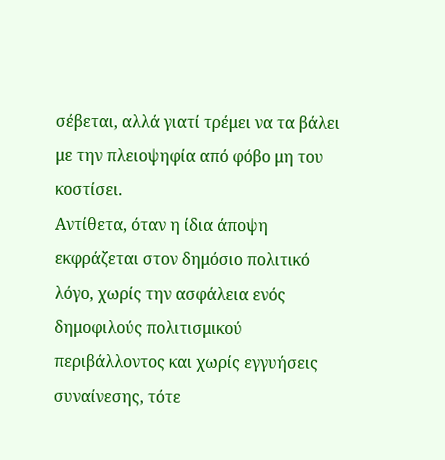σέβεται, αλλά γιατί τρέμει να τα βάλει με την πλειοψηφία από φόβο μη του κοστίσει.
Αντίθετα, όταν η ίδια άποψη εκφράζεται στον δημόσιο πολιτικό λόγο, χωρίς την ασφάλεια ενός δημοφιλούς πολιτισμικού περιβάλλοντος και χωρίς εγγυήσεις συναίνεσης, τότε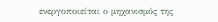ενεργοποιείται ο μηχανισμός της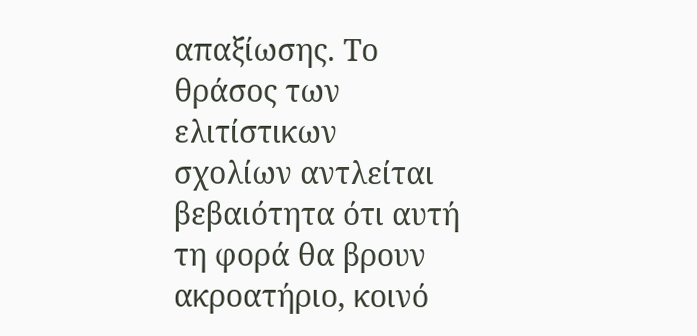απαξίωσης. Το θράσος των ελιτίστικων σχολίων αντλείται βεβαιότητα ότι αυτή τη φορά θα βρουν ακροατήριο, κοινό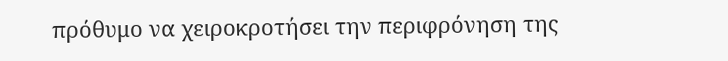πρόθυμο να χειροκροτήσει την περιφρόνηση της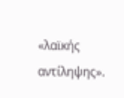«λαϊκής αντίληψης».